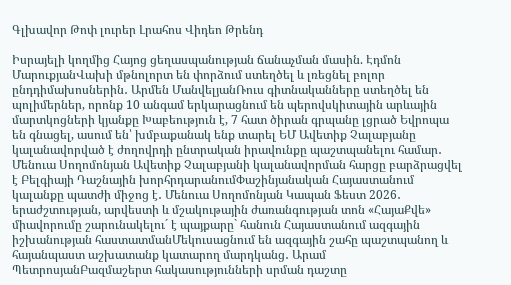Գլխավոր Թոփ լուրեր Լրահոս Վիդեո Թրենդ

Իսրայելի կողմից Հայոց ցեղասպանության ճանաչման մասին. Էդմոն ՄարուքյանՎախի մթնոլորտ են փորձում ստեղծել և լռեցնել բոլոր ընդդիմախոսներին․ Արմեն ՄանվելյանՌուս գիտնականները ստեղծել են պոլիմերներ, որոնք 10 անգամ երկարացնում են պերովսկիտային արևային մարտկոցների կյանքը Խաբեություն է, 7 հատ ծիրան գրպանը լցրած Եվրոպա են գնացել, ասում են՝ խմբաքանակ ենք տարել ԵՄ Ավետիք Չալաբյանը կալանավորված է ժողովրդի ընտրական իրավունքը պաշտպանելու համար․ Մենուա Սողոմոնյան Ավետիք Չալաբյանի կալանավորման հարցը բարձրացվել է Բելգիայի Դաշնային խորհրդարանումՓաշինյանական Հայաստանում կալանքը պատժի միջոց է․ Մենուա Սողոմոնյան Կապան Ֆեստ 2026․ երաժշտության, արվեստի և մշակութային ժառանգության տոն «ՀայաՔվե» միավորումը շարունակելու´ է պայքարը` հանուն Հայաստանում ազգային իշխանության հաստատմանՄեկուսացնում են ազգային շահը պաշտպանող և հայանպաստ աշխատանք կատարող մարդկանց․ Արամ ՊետրոսյանԲազմաշերտ հակասությունների սրման դաշտը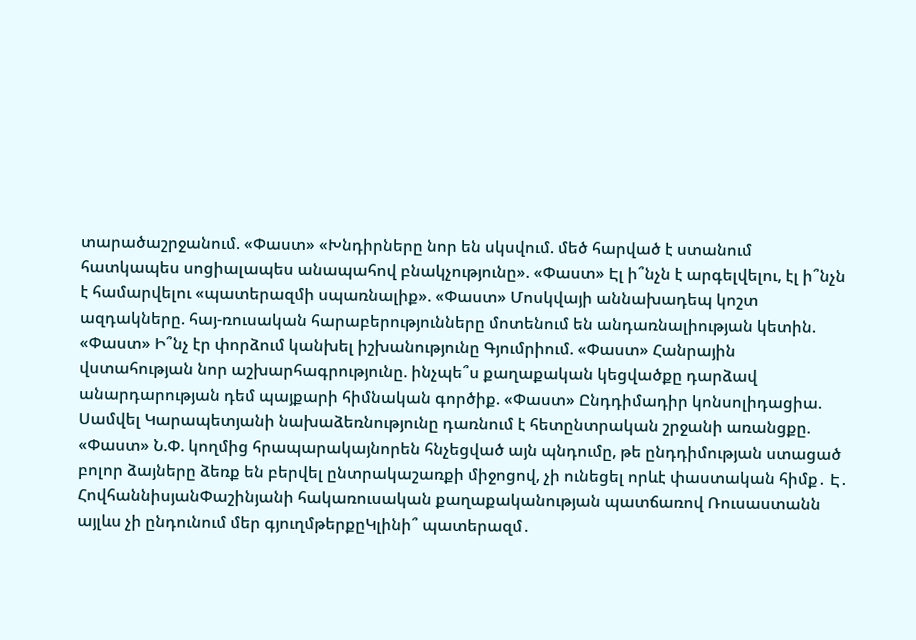տարածաշրջանում. «Փաստ» «Խնդիրները նոր են սկսվում. մեծ հարված է ստանում հատկապես սոցիալապես անապահով բնակչությունը». «Փաստ» Էլ ի՞նչն է արգելվելու, էլ ի՞նչն է համարվելու «պատերազմի սպառնալիք». «Փաստ» Մոսկվայի աննախադեպ կոշտ ազդակները. հայ-ռուսական հարաբերությունները մոտենում են անդառնալիության կետին. «Փաստ» Ի՞նչ էր փորձում կանխել իշխանությունը Գյումրիում. «Փաստ» Հանրային վստահության նոր աշխարհագրությունը. ինչպե՞ս քաղաքական կեցվածքը դարձավ անարդարության դեմ պայքարի հիմնական գործիք. «Փաստ» Ընդդիմադիր կոնսոլիդացիա. Սամվել Կարապետյանի նախաձեռնությունը դառնում է հետընտրական շրջանի առանցքը. «Փաստ» Ն.Փ. կողմից հրապարակայնորեն հնչեցված այն պնդումը, թե ընդդիմության ստացած բոլոր ձայները ձեռք են բերվել ընտրակաշառքի միջոցով, չի ունեցել որևէ փաստական հիմք․ Է․ ՀովհաննիսյանՓաշինյանի հակառուսական քաղաքականության պատճառով Ռուսաստանն այլևս չի ընդունում մեր գյուղմթերքըԿլինի՞ պատերազմ․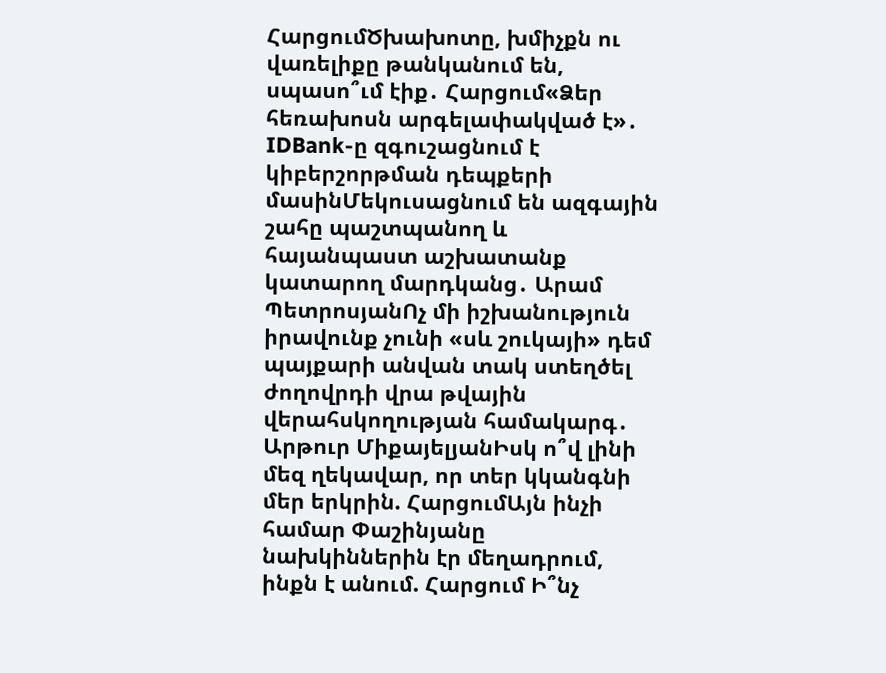ՀարցումԾխախոտը, խմիչքն ու վառելիքը թանկանում են, սպասո՞ւմ էիք․ Հարցում«Ձեր հեռախոսն արգելափակված է»․ IDBank-ը զգուշացնում է կիբերշորթման դեպքերի մասինՄեկուսացնում են ազգային շահը պաշտպանող և հայանպաստ աշխատանք կատարող մարդկանց․ Արամ ՊետրոսյանՈչ մի իշխանություն իրավունք չունի «սև շուկայի» դեմ պայքարի անվան տակ ստեղծել ժողովրդի վրա թվային վերահսկողության համակարգ․ Արթուր ՄիքայելյանԻսկ ո՞վ լինի մեզ ղեկավար, որ տեր կկանգնի մեր երկրին. ՀարցումԱյն ինչի համար Փաշինյանը նախկիններին էր մեղադրում, ինքն է անում. Հարցում Ի՞նչ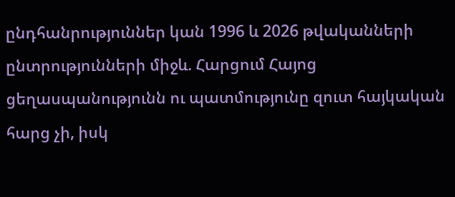ընդհանրություններ կան 1996 և 2026 թվականների ընտրությունների միջև. Հարցում Հայոց ցեղասպանությունն ու պատմությունը զուտ հայկական հարց չի, իսկ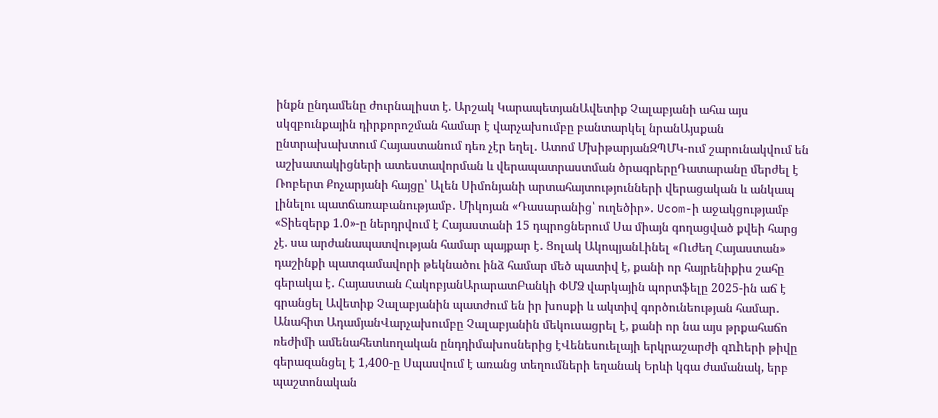ինքն ընդամենը ժուրնալիստ է. Արշակ ԿարապետյանԱվետիք Չալաբյանի ահա այս սկզբունքային դիրքորոշման համար է վարչախումբը բանտարկել նրանԱյսքան ընտրախախտում Հայաստանում դեռ չէր եղել․ Ատոմ ՄխիթարյանԶՊՄԿ-ում շարունակվում են աշխատակիցների ատեստավորման և վերապատրաստման ծրագրերըԴատարանը մերժել է Ռոբերտ Քոչարյանի հայցը՝ Ալեն Սիմոնյանի արտահայտությունների վերացական և անկապ լինելու պատճառաբանությամբ․ Միկոյան «Դասարանից՝ ուղեծիր»․ Ucom-ի աջակցությամբ «Տիեզերք 1.0»-ը ներդրվում է Հայաստանի 15 դպրոցներում Սա միայն գողացված քվեի հարց չէ. սա արժանապատվության համար պայքար է․ Ցոլակ ԱկոպյանԼինել «Ուժեղ Հայաստան» դաշինքի պատգամավորի թեկնածու ինձ համար մեծ պատիվ է, քանի որ հայրենիքիս շահը գերակա է․ Հայաստան ՀակոբյանԱրարատԲանկի ՓՄՁ վարկային պորտֆելը 2025-ին աճ է գրանցել Ավետիք Չալաբյանին պատժում են իր խոսքի և ակտիվ գործունեության համար․ Անահիտ ԱդամյանՎարչախումբը Չալաբյանին մեկուսացրել է, քանի որ նա այս թրքահաճո ռեժիմի ամենահետևողական ընդդիմախոսներից էՎենեսուելայի երկրաշարժի զnhերի թիվը գերազանցել է 1,400-ը Սպասվում է առանց տեղումների եղանակ Երևի կգա ժամանակ, երբ պաշտոնական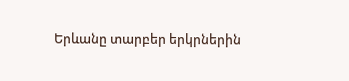Երևանը տարբեր երկրներին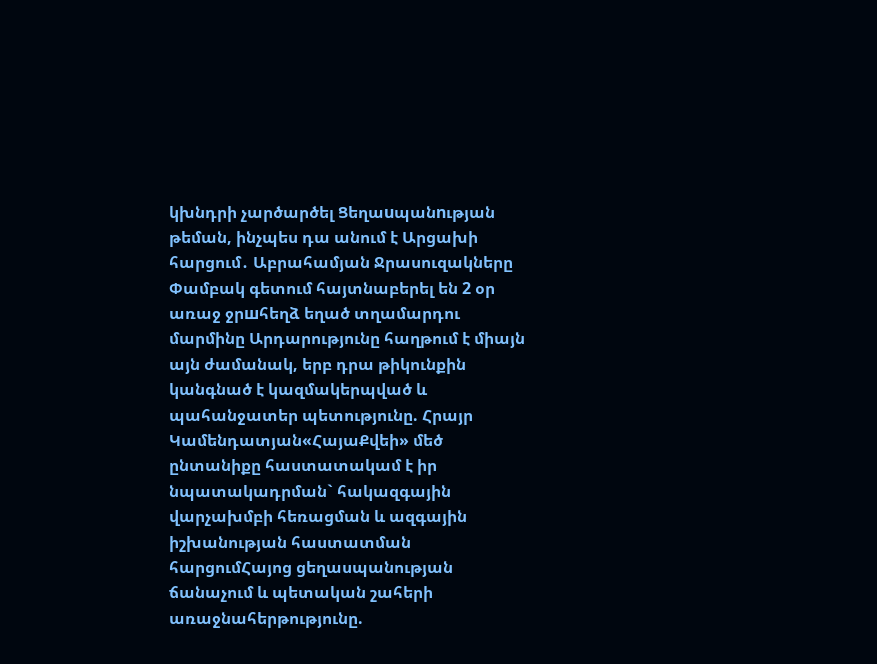կխնդրի չարծարծել Ցեղաuպանnւթյան թեման, ինչպես դա անում է Արցախի հարցում․ Աբրահամյան Ջրասուզակները Փամբակ գետում հայտնաբերել են 2 օր առաջ ջրшհեղձ եղած տղամարդու մարմինը Արդարությունը հաղթում է միայն այն ժամանակ, երբ դրա թիկունքին կանգնած է կազմակերպված և պահանջատեր պետությունը. Հրայր Կամենդատյան«ՀայաՔվեի» մեծ ընտանիքը հաստատակամ է իր նպատակադրման` հակազգային վարչախմբի հեռացման և ազգային իշխանության հաստատման հարցումՀայոց ցեղասպանության ճանաչում և պետական շահերի առաջնահերթությունը.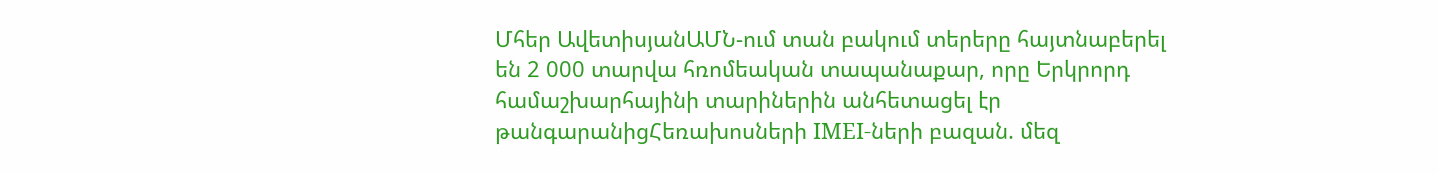Մհեր ԱվետիսյանԱՄՆ-ում տան բակում տերերը հայտնաբերել են 2 000 տարվա հռոմեական տապանաքար, որը Երկրորդ համաշխարհայինի տարիներին անհետացել էր թանգարանիցՀեռախոսների IMEI-ների բազան. մեզ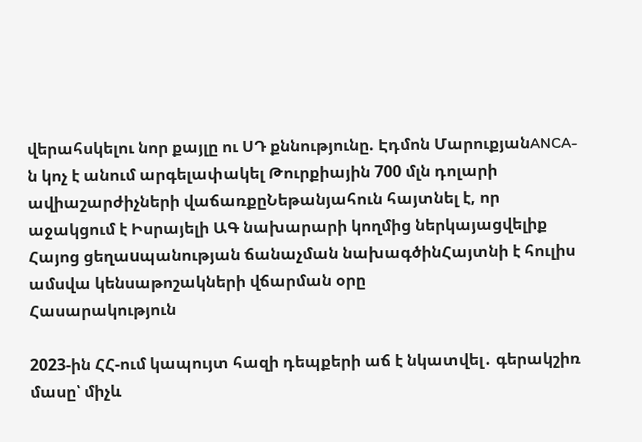վերահսկելու նոր քայլը ու ՍԴ քննությունը. Էդմոն ՄարուքյանANCA-ն կոչ է անում արգելափակել Թուրքիային 700 մլն դոլարի ավիաշարժիչների վաճառքըՆեթանյահուն հայտնել է, որ աջակցում է Իսրայելի ԱԳ նախարարի կողմից ներկայացվելիք Հայոց ցեղաuպանության ճանաչման նախագծինՀայտնի է հուլիս ամսվա կենսաթոշակների վճարման օրը
Հասարակություն

2023-ին ՀՀ-ում կապույտ հազի դեպքերի աճ է նկատվել․ գերակշիռ մասը՝ միչև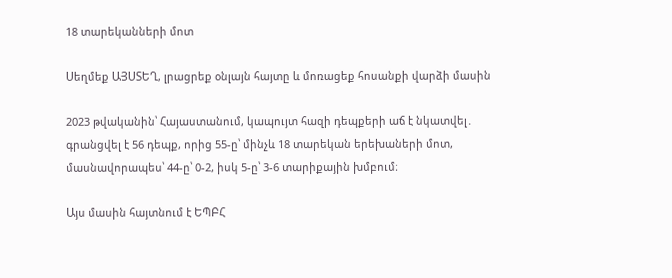18 տարեկանների մոտ

Սեղմեք ԱՅՍՏԵՂ, լրացրեք օնլայն հայտը և մոռացեք հոսանքի վարձի մասին

2023 թվականին՝ Հայաստանում, կապույտ հազի դեպքերի աճ է նկատվել․ գրանցվել է 56 դեպք, որից 55-ը՝ մինչև 18 տարեկան երեխաների մոտ, մասնավորապես՝ 44-ը՝ 0-2, իսկ 5-ը՝ 3-6 տարիքային խմբում։

Այս մասին հայտնում է ԵՊԲՀ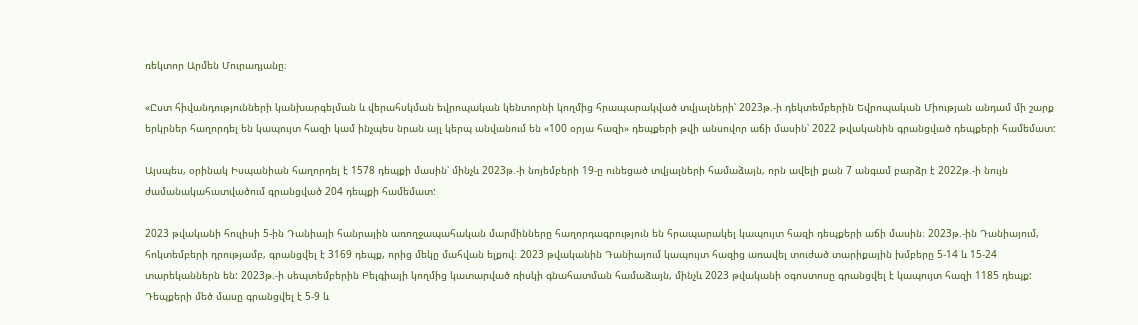ռեկտոր Արմեն Մուրադյանը։

«Ըստ հիվանդությունների կանխարգելման և վերահսկման եվրոպական կենտորնի կողմից հրապարակված տվյալների՝ 2023թ.-ի դեկտեմբերին Եվրոպական Միության անդամ մի շարք երկրներ հաղորդել են կապույտ հազի կամ ինչպես նրան այլ կերպ անվանում են «100 օրյա հազի» դեպքերի թվի անսովոր աճի մասին՝ 2022 թվականին գրանցված դեպքերի համեմատ:

Այսպես, օրինակ Իսպանիան հաղորդել է 1578 դեպքի մասին՝ մինչև 2023թ.-ի նոյեմբերի 19-ը ունեցած տվյալների համաձայն, որն ավելի քան 7 անգամ բարձր է 2022թ.-ի նույն ժամանակահատվածում գրանցված 204 դեպքի համեմատ:

2023 թվականի հուլիսի 5-ին Դանիայի հանրային առողջապահական մարմինները հաղորդագրություն են հրապարակել կապույտ հազի դեպքերի աճի մասին։ 2023թ.-ին Դանիայում, հոկտեմբերի դրությամբ, գրանցվել է 3169 դեպք, որից մեկը մահվան ելքով։ 2023 թվականին Դանիայում կապույտ հազից առավել տուժած տարիքային խմբերը 5-14 և 15-24 տարեկաններն են: 2023թ.-ի սեպտեմբերին Բելգիայի կողմից կատարված ռիսկի գնահատման համաձայն, մինչև 2023 թվականի օգոստոսը գրանցվել է կապույտ հազի 1185 դեպք: Դեպքերի մեծ մասը գրանցվել է 5-9 և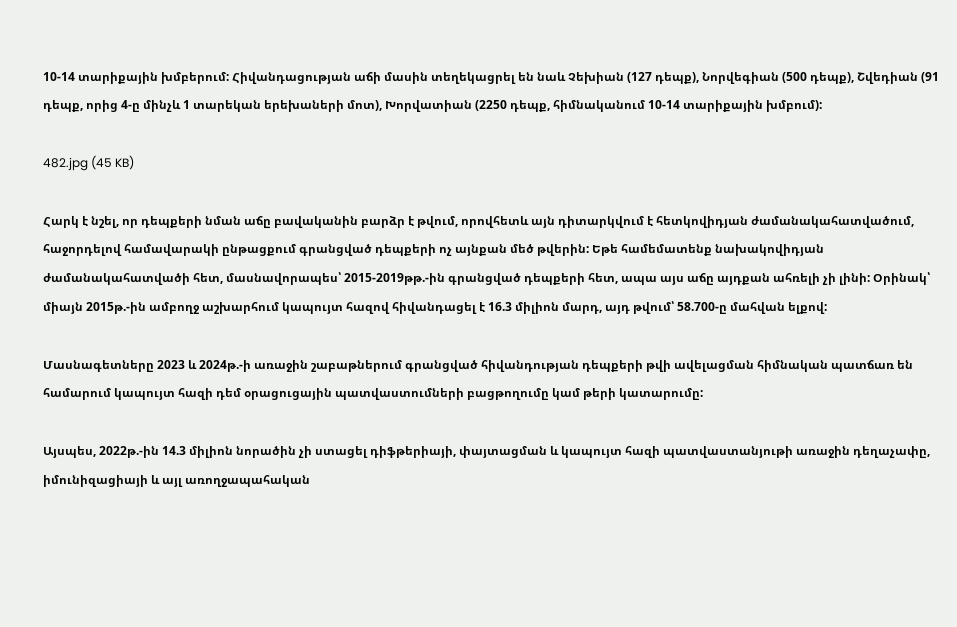10-14 տարիքային խմբերում: Հիվանդացության աճի մասին տեղեկացրել են նաև Չեխիան (127 դեպք), Նորվեգիան (500 դեպք), Շվեդիան (91 դեպք, որից 4-ը մինչև 1 տարեկան երեխաների մոտ), Խորվատիան (2250 դեպք, հիմնականում 10-14 տարիքային խմբում):

482.jpg (45 KB)

Հարկ է նշել, որ դեպքերի նման աճը բավականին բարձր է թվում, որովհետև այն դիտարկվում է հետկովիդյան ժամանակահատվածում, հաջորդելով համավարակի ընթացքում գրանցված դեպքերի ոչ այնքան մեծ թվերին: Եթե համեմատենք նախակովիդյան ժամանակահատվածի հետ, մասնավորապես՝ 2015-2019թթ.-ին գրանցված դեպքերի հետ, ապա այս աճը այդքան ահռելի չի լինի: Օրինակ՝ միայն 2015թ.-ին ամբողջ աշխարհում կապույտ հազով հիվանդացել է 16.3 միլիոն մարդ, այդ թվում՝ 58.700-ը մահվան ելքով:

Մասնագետները 2023 և 2024թ.-ի առաջին շաբաթներում գրանցված հիվանդության դեպքերի թվի ավելացման հիմնական պատճառ են համարում կապույտ հազի դեմ օրացուցային պատվաստումների բացթողումը կամ թերի կատարումը:

Այսպես, 2022թ.-ին 14.3 միլիոն նորածին չի ստացել դիֆթերիայի, փայտացման և կապույտ հազի պատվաստանյութի առաջին դեղաչափը, իմունիզացիայի և այլ առողջապահական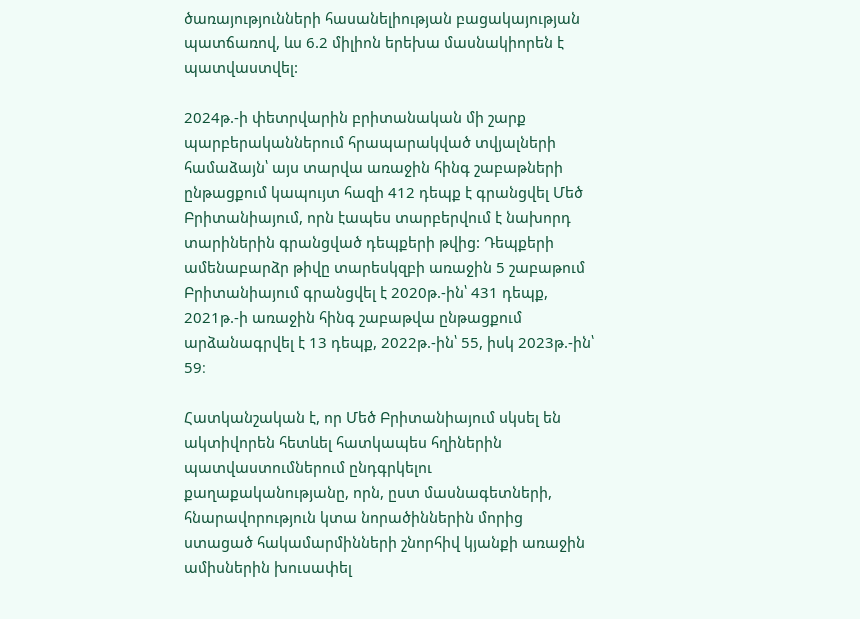ծառայությունների հասանելիության բացակայության պատճառով, ևս 6.2 միլիոն երեխա մասնակիորեն է պատվաստվել:

2024թ.-ի փետրվարին բրիտանական մի շարք պարբերականներում հրապարակված տվյալների համաձայն՝ այս տարվա առաջին հինգ շաբաթների ընթացքում կապույտ հազի 412 դեպք է գրանցվել Մեծ Բրիտանիայում, որն էապես տարբերվում է նախորդ տարիներին գրանցված դեպքերի թվից: Դեպքերի ամենաբարձր թիվը տարեսկզբի առաջին 5 շաբաթում Բրիտանիայում գրանցվել է 2020թ.-ին՝ 431 դեպք, 2021թ.-ի առաջին հինգ շաբաթվա ընթացքում արձանագրվել է 13 դեպք, 2022թ.-ին՝ 55, իսկ 2023թ.-ին՝ 59։

Հատկանշական է, որ Մեծ Բրիտանիայում սկսել են ակտիվորեն հետևել հատկապես հղիներին պատվաստումներում ընդգրկելու քաղաքականությանը, որն, ըստ մասնագետների, հնարավորություն կտա նորածիններին մորից ստացած հակամարմինների շնորհիվ կյանքի առաջին ամիսներին խուսափել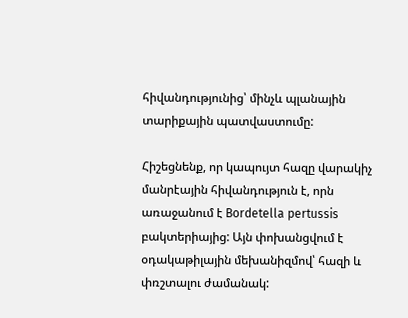հիվանդությունից՝ մինչև պլանային տարիքային պատվաստումը:

Հիշեցնենք, որ կապույտ հազը վարակիչ մանրէային հիվանդություն է, որն առաջանում է Bordetella pertussis բակտերիայից: Այն փոխանցվում է օդակաթիլային մեխանիզմով՝ հազի և փռշտալու ժամանակ: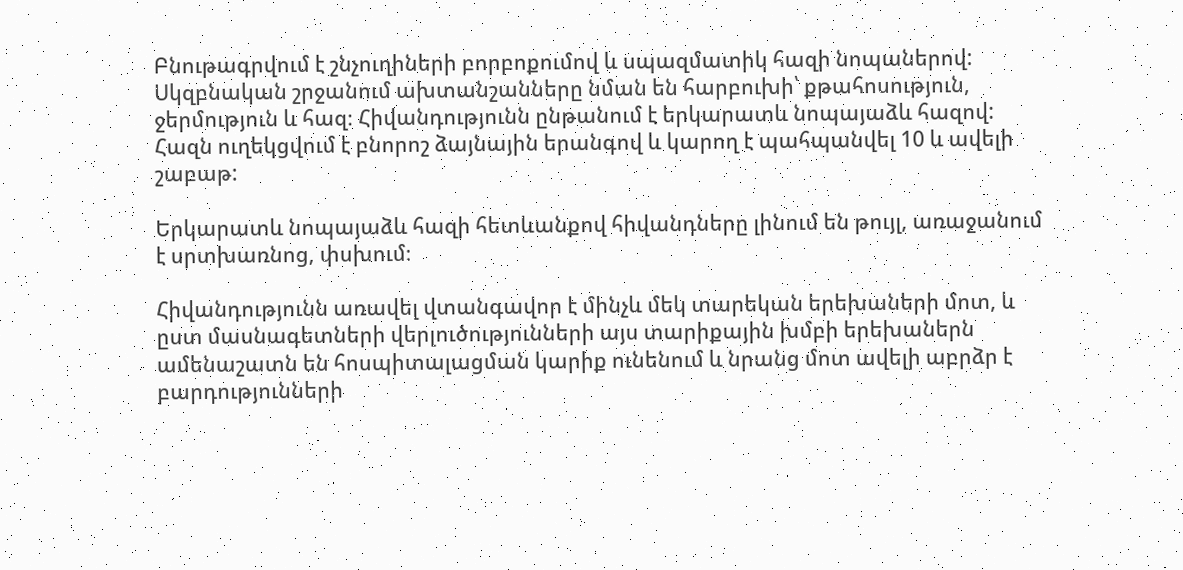Բնութագրվում է շնչուղիների բորբոքումով և սպազմատիկ հազի նոպաներով: Սկզբնական շրջանում ախտանշանները նման են հարբուխի՝ քթահոսություն, ջերմություն և հազ։ Հիվանդությունն ընթանում է երկարատև նոպայաձև հազով: Հազն ուղեկցվում է բնորոշ ձայնային երանգով և կարող է պահպանվել 10 և ավելի շաբաթ:

Երկարատև նոպայաձև հազի հետևանքով հիվանդները լինում են թույլ, առաջանում է սրտխառնոց, փսխում։

Հիվանդությունն առավել վտանգավոր է մինչև մեկ տարեկան երեխաների մոտ, և ըստ մասնագետների վերլուծությունների այս տարիքային խմբի երեխաներն ամենաշատն են հոսպիտալացման կարիք ունենում և նրանց մոտ ավելի աբրձր է բարդությունների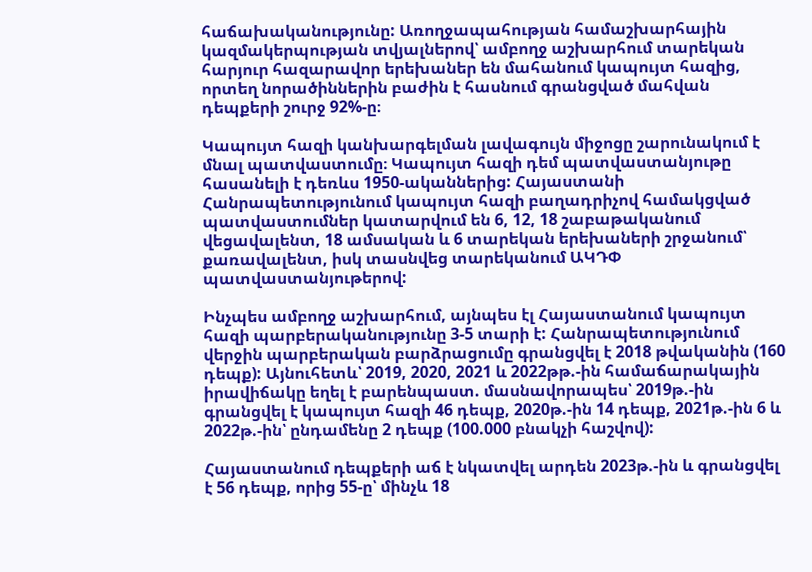հաճախականությունը: Առողջապահության համաշխարհային կազմակերպության տվյալներով՝ ամբողջ աշխարհում տարեկան հարյուր հազարավոր երեխաներ են մահանում կապույտ հազից, որտեղ նորածիններին բաժին է հասնում գրանցված մահվան դեպքերի շուրջ 92%-ը։

Կապույտ հազի կանխարգելման լավագույն միջոցը շարունակում է մնալ պատվաստումը։ Կապույտ հազի դեմ պատվաստանյութը հասանելի է դեռևս 1950-ականներից: Հայաստանի Հանրապետությունում կապույտ հազի բաղադրիչով համակցված պատվաստումներ կատարվում են 6, 12, 18 շաբաթականում վեցավալենտ, 18 ամսական և 6 տարեկան երեխաների շրջանում՝ քառավալենտ, իսկ տասնվեց տարեկանում ԱԿԴՓ պատվաստանյութերով:

Ինչպես ամբողջ աշխարհում, այնպես էլ Հայաստանում կապույտ հազի պարբերականությունը 3-5 տարի է: Հանրապետությունում վերջին պարբերական բարձրացումը գրանցվել է 2018 թվականին (160 դեպք): Այնուհետև՝ 2019, 2020, 2021 և 2022թթ.-ին համաճարակային իրավիճակը եղել է բարենպաստ. մասնավորապես՝ 2019թ.-ին գրանցվել է կապույտ հազի 46 դեպք, 2020թ.-ին 14 դեպք, 2021թ.-ին 6 և 2022թ.-ին՝ ընդամենը 2 դեպք (100.000 բնակչի հաշվով):

Հայաստանում դեպքերի աճ է նկատվել արդեն 2023թ.-ին և գրանցվել է 56 դեպք, որից 55-ը՝ մինչև 18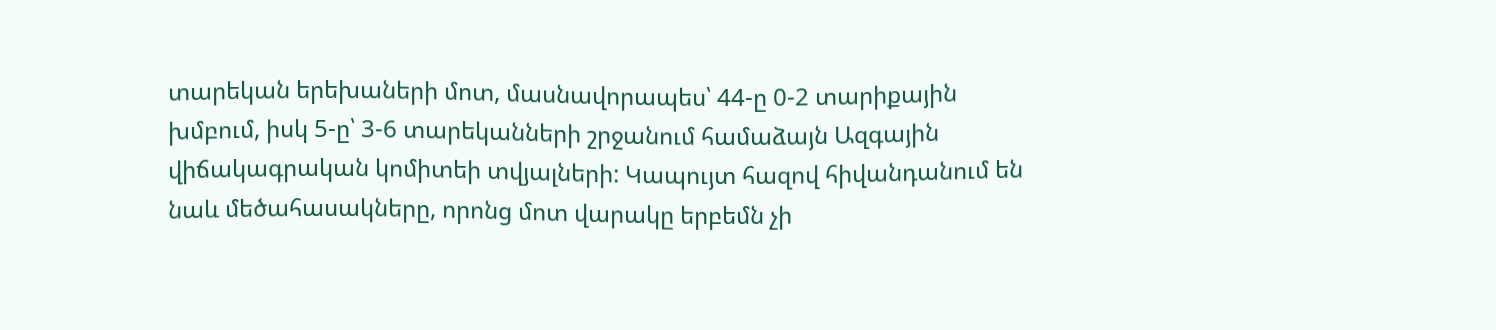տարեկան երեխաների մոտ, մասնավորապես՝ 44-ը 0-2 տարիքային խմբում, իսկ 5-ը՝ 3-6 տարեկանների շրջանում համաձայն Ազգային վիճակագրական կոմիտեի տվյալների: Կապույտ հազով հիվանդանում են նաև մեծահասակները, որոնց մոտ վարակը երբեմն չի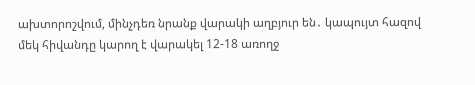ախտորոշվում, մինչդեռ նրանք վարակի աղբյուր են․ կապույտ հազով մեկ հիվանդը կարող է վարակել 12-18 առողջ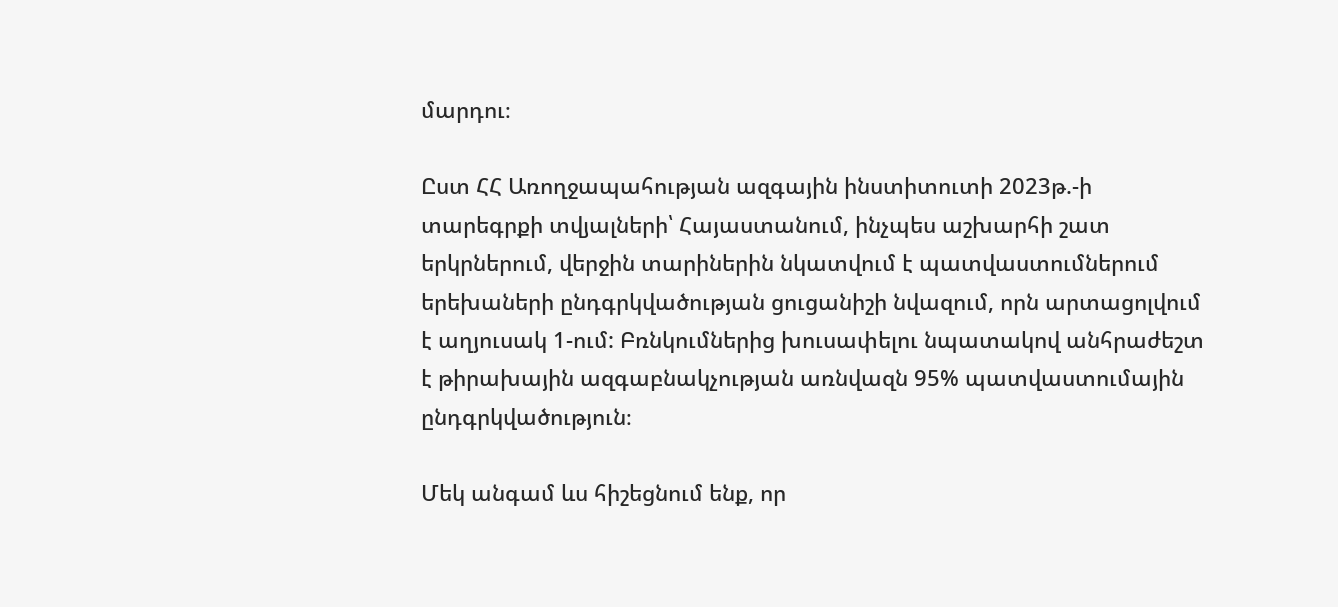մարդու։

Ըստ ՀՀ Առողջապահության ազգային ինստիտուտի 2023թ.-ի տարեգրքի տվյալների՝ Հայաստանում, ինչպես աշխարհի շատ երկրներում, վերջին տարիներին նկատվում է պատվաստումներում երեխաների ընդգրկվածության ցուցանիշի նվազում, որն արտացոլվում է աղյուսակ 1-ում: Բռնկումներից խուսափելու նպատակով անհրաժեշտ է թիրախային ազգաբնակչության առնվազն 95% պատվաստումային ընդգրկվածություն։

Մեկ անգամ ևս հիշեցնում ենք, որ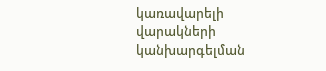կառավարելի վարակների կանխարգելման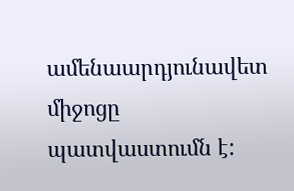ամենաարդյունավետ միջոցը պատվաստումն է: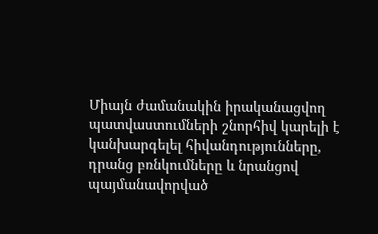Միայն ժամանակին իրականացվող պատվաստումների շնորհիվ կարելի է կանխարգելել հիվանդությունները, դրանց բռնկումները և նրանցով պայմանավորված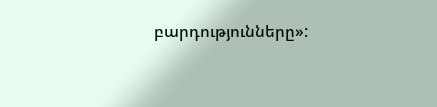բարդությունները»: